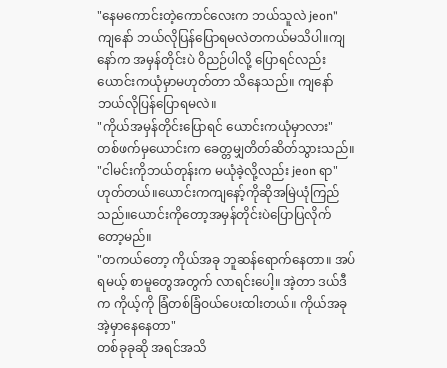"နေမကောင်းတဲ့ကောင်လေးက ဘယ်သူလဲ jeon"
ကျနော် ဘယ်လိုပြန်ပြောရမလဲတကယ်မသိပါ။ကျနော်က အမှန်တိုင်းပဲ ဝိညဉ်ပါလို့ ပြောရင်လည်း ယောင်းကယုံမှာမဟုတ်တာ သိနေသည်။ ကျနော် ဘယ်လိုပြန်ပြောရမလဲ။
"ကိုယ်အမှန်တိုင်းပြောရင် ယောင်းကယုံမှာလား"
တစ်ဖက်မှယောင်းက ခေတ္တမျှတိတ်ဆိတ်သွားသည်။
"ငါမင်းကိုဘယ်တုန်းက မယုံခဲ့လို့လည်း jeon ရာ"
ဟုတ်တယ်။ယောင်းကကျနော့်ကိုဆိုအမြဲယုံကြည်သည်။ယောင်းကိုတော့အမှန်တိုင်းပဲပြောပြလိုက်တော့မည်။
"တကယ်တော့ ကိုယ်အခု ဘူဆန်ရောက်နေတာ။ အပ်ရမယ့် စာမူတွေအတွက် လာရင်းပေါ့။ အဲ့တာ ဒယ်ဒီက ကိုယ့်ကို ခြံတစ်ခြံဝယ်ပေးထါးတယ်။ ကိုယ်အခု အဲ့မှာနေနေတာ"
တစ်ခုခုဆို အရင်အသိ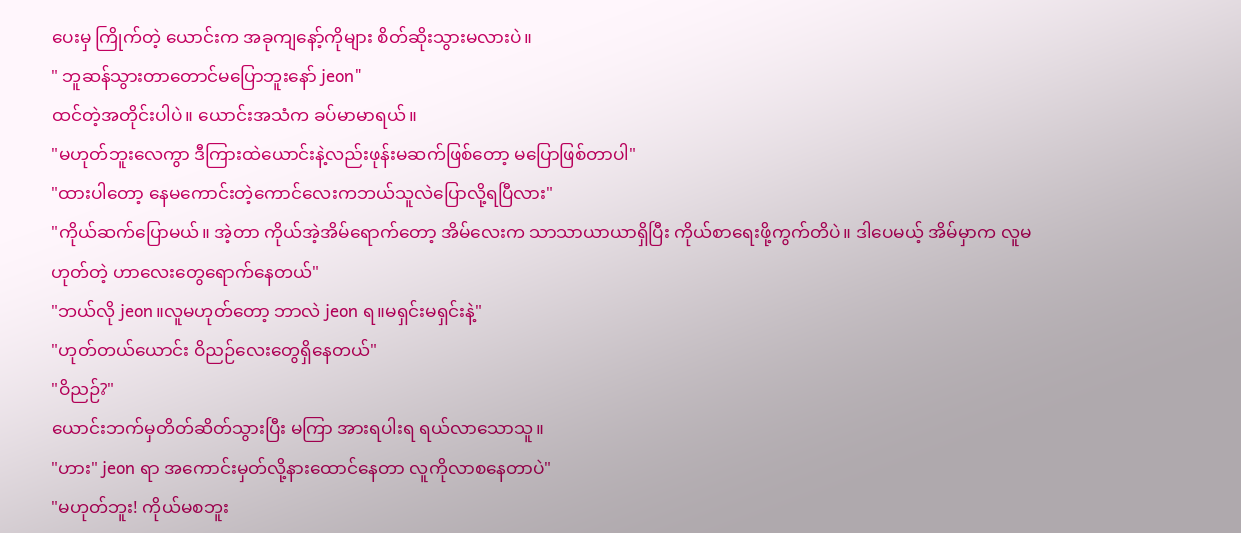ပေးမှ ကြိုက်တဲ့ ယောင်းက အခုကျနော့်ကိုများ စိတ်ဆိုးသွားမလားပဲ။
" ဘူဆန်သွားတာတောင်မပြောဘူးနော် jeon"
ထင်တဲ့အတိုင်းပါပဲ။ ယောင်းအသံက ခပ်မာမာရယ်။
"မဟုတ်ဘူးလေကွာ ဒီကြားထဲယောင်းနဲ့လည်းဖုန်းမဆက်ဖြစ်တော့ မပြောဖြစ်တာပါ"
"ထားပါတော့ နေမကောင်းတဲ့ကောင်လေးကဘယ်သူလဲပြောလို့ရပြီလား"
"ကိုယ်ဆက်ပြောမယ်။ အဲ့တာ ကိုယ်အဲ့အိမ်ရောက်တော့ အိမ်လေးက သာသာယာယာရှိပြီး ကိုယ်စာရေးဖို့ကွက်တိပဲ။ ဒါပေမယ့် အိမ်မှာက လူမဟုတ်တဲ့ ဟာလေးတွေရောက်နေတယ်"
"ဘယ်လို jeon။လူမဟုတ်တော့ ဘာလဲ jeon ရ။မရှင်းမရှင်းနဲ့"
"ဟုတ်တယ်ယောင်း ဝိညဉ်လေးတွေရှိနေတယ်"
"ဝိညဉ်?"
ယောင်းဘက်မှတိတ်ဆိတ်သွားပြီး မကြာ အားရပါးရ ရယ်လာသောသူ။
"ဟား" jeon ရာ အကောင်းမှတ်လို့နားထောင်နေတာ လူကိုလာစနေတာပဲ"
"မဟုတ်ဘူး! ကိုယ်မစဘူး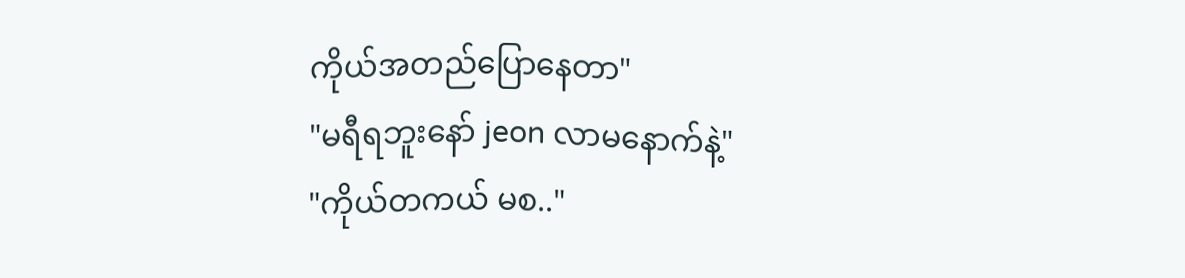ကိုယ်အတည်ပြောနေတာ"
"မရီရဘူးနော် jeon လာမနောက်နဲ့"
"ကိုယ်တကယ် မစ.."